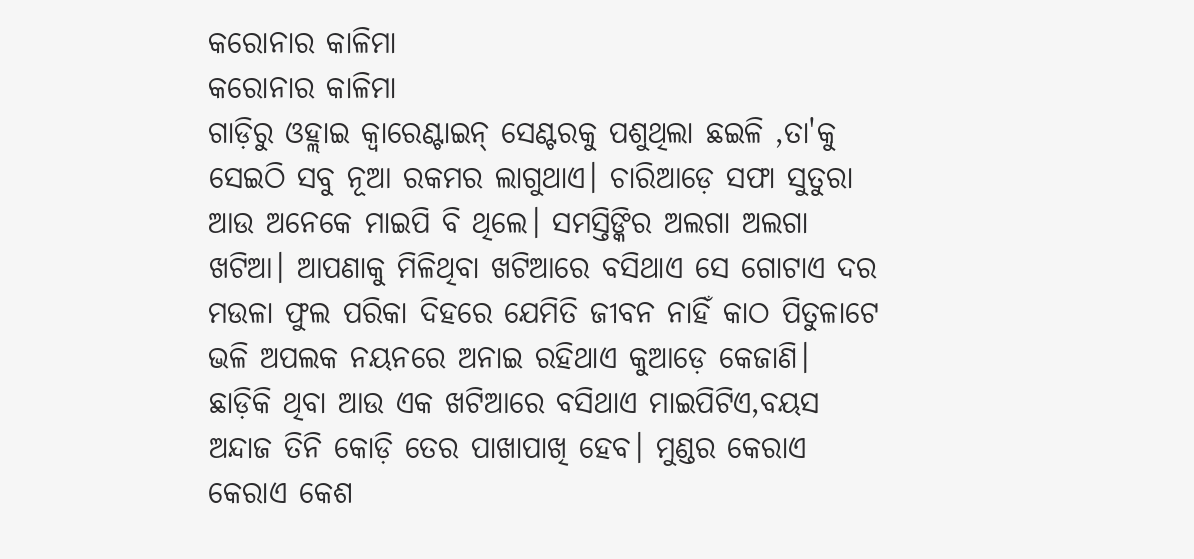କରୋନାର କାଳିମା
କରୋନାର କାଳିମା
ଗାଡ଼ିରୁ ଓହ୍ଲାଇ କ୍ବାରେଣ୍ଟାଇନ୍ ସେଣ୍ଟରକୁ ପଶୁଥିଲା ଛଇଳି ,ତା'କୁ ସେଇଠି ସବୁ ନୂଆ ରକମର ଲାଗୁଥାଏ। ଚାରିଆଡ଼େ ସଫା ସୁତୁରା ଆଉ ଅନେକେ ମାଇପି ବି ଥିଲେ। ସମସ୍ତିଙ୍କିର ଅଲଗା ଅଲଗା ଖଟିଆ। ଆପଣାକୁ ମିଳିଥିବା ଖଟିଆରେ ବସିଥାଏ ସେ ଗୋଟାଏ ଦର ମଉଳା ଫୁଲ ପରିକା ଦିହରେ ଯେମିତି ଜୀବନ ନାହିଁ କାଠ ପିତୁଳାଟେ ଭଳି ଅପଲକ ନୟନରେ ଅନାଇ ରହିଥାଏ କୁଆଡ଼େ କେଜାଣି। ଛାଡ଼ିକି ଥିବା ଆଉ ଏକ ଖଟିଆରେ ବସିଥାଏ ମାଇପିଟିଏ,ବୟସ ଅନ୍ଦାଜ ତିନି କୋଡ଼ି ତେର ପାଖାପାଖି ହେବ। ମୁଣ୍ଡର କେରାଏ କେରାଏ କେଶ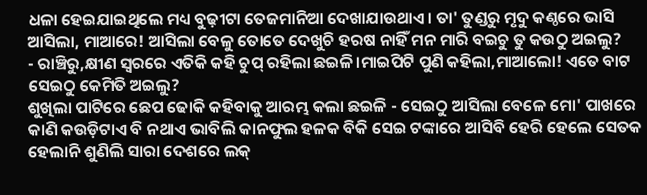ଧଳା ହେଇଯାଇଥିଲେ ମଧ୍ୟ ବୁଢ଼ୀଟା ତେଜମାନିଆ ଦେଖାଯାଉଥାଏ। ତା' ତୁଣ୍ଡରୁ ମୃଦୁ କଣ୍ଠରେ ଭାସି ଆସିଲା, ମାଆରେ! ଆସିଲା ବେଳୁ ତୋତେ ଦେଖୁଚି ହରଷ ନାହିଁ ମନ ମାରି ବଇଚୁ ତୁ କଉଠୁ ଅଇଲୁ?
- ରାଞ୍ଚିରୁ,କ୍ଷୀଣ ସ୍ବରରେ ଏତିକି କହି ଚୁପ୍ ରହିଲା ଛଇଳି।ମାଇପିଟି ପୁଣି କହିଲା,ମାଆଲୋ! ଏତେ ବାଟ ସେଇଠୁ କେମିତି ଅଇଲୁ?
ଶୁଖିଲା ପାଟିରେ ଛେପ ଢୋକି କହିବାକୁ ଆରମ୍ଭ କଲା ଛଇଳି - ସେଇଠୁ ଆସିଲା ବେଳେ ମୋ' ପାଖରେ କାଣି କଉଡ଼ିଟାଏ ବି ନଥାଏ ଭାବିଲି କାନଫୁଲ ହଳକ ବିକି ସେଇ ଟଙ୍କାରେ ଆସିବି ହେରି ହେଲେ ସେତକ ହେଲାନି ଶୁଣିଲି ସାରା ଦେଶରେ ଲକ୍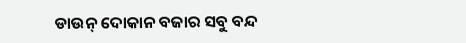ଡାଉନ୍ ଦୋକାନ ବଜାର ସବୁ ବନ୍ଦ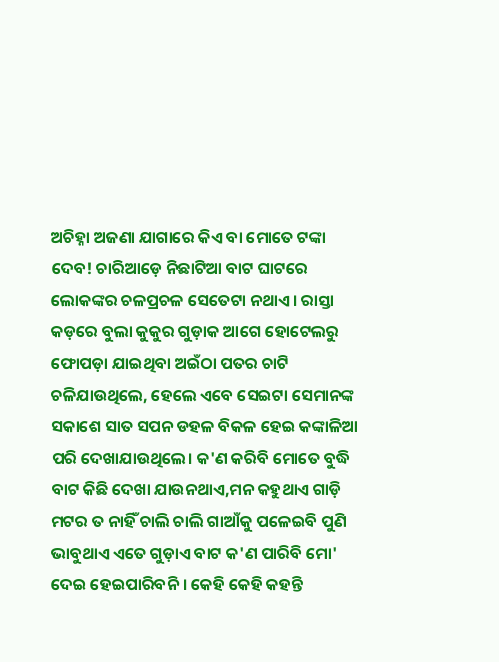ଅଚିହ୍ନା ଅଜଣା ଯାଗାରେ କିଏ ବା ମୋତେ ଟଙ୍କା ଦେବ! ଚାରିଆଡ଼େ ନିଛାଟିଆ ବାଟ ଘାଟରେ ଲୋକଙ୍କର ଚଳପ୍ରଚଳ ସେତେଟା ନଥାଏ। ରାସ୍ତା କଡ଼ରେ ବୁଲା କୁକୁର ଗୁଡ଼ାକ ଆଗେ ହୋଟେଲରୁ ଫୋପଡ଼ା ଯାଇଥିବା ଅଇଁଠା ପତର ଚାଟି ଚଳିଯାଉଥିଲେ, ହେଲେ ଏବେ ସେଇଟା ସେମାନଙ୍କ ସକାଶେ ସାତ ସପନ ଡହଳ ବିକଳ ହେଇ କଙ୍କାଳିଆ ପରି ଦେଖାଯାଉଥିଲେ। କ'ଣ କରିବି ମୋତେ ବୁଦ୍ଧି ବାଟ କିଛି ଦେଖା ଯାଉନଥାଏ,ମନ କହୁଥାଏ ଗାଡ଼ି ମଟର ତ ନାହିଁ ଚାଲି ଚାଲି ଗାଆଁକୁ ପଳେଇବି ପୁଣି ଭାବୁଥାଏ ଏତେ ଗୁଡ଼ାଏ ବାଟ କ'ଣ ପାରିବି ମୋ' ଦେଇ ହେଇପାରିବନି । କେହି କେହି କହନ୍ତି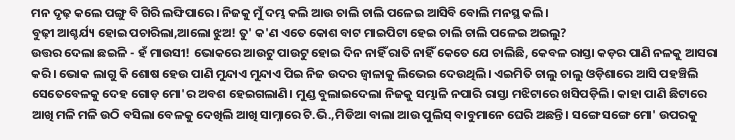ମନ ଦୃଢ଼ କଲେ ପଙ୍ଗୁ ବି ଗିରି ଲଙ୍ଘିପାରେ। ନିଜକୁ ମୁଁ ଦମ୍ଭ କଲି ଆଉ ଚାଲି ଚାଲି ପଳେଇ ଆସିବି ବୋଲି ମନସ୍ଥ କଲି।
ବୁଢ଼ୀ ଆଶ୍ଚର୍ଯ୍ୟ ହୋଇ ପଚାରିଲା,ଆଲୋ ଝୁଅ! ତୁ' କ'ଣ ଏତେ କୋଶ ବାଟ ମାଇପିଟା ହେଇ ଚାଲି ଚାଲି ପଳେଇ ଅଇଲୁ?
ଉତ୍ତର ଦେଲା ଛଇଳି - ହଁ ମାଉସୀ! ଭୋକରେ ଆଉଟୁ ପାଉଟୁ ହୋଇ ଦିନ ନାହିଁ ରାତି ନାହିଁ କେତେ ଯେ ଚାଲିଛି, କେବଳ ରାସ୍ତା କଡ଼ର ପାଣି ନଳକୁ ଆସରା କରି। ଭୋକ ଲାଗୁ କି ଶୋଷ ହେଉ ପାଣି ମୁନ୍ଦାଏ ମୁନ୍ଦାଏ ପିଇ ନିଜ ଉଦର ଜ୍ବାଳାକୁ ଲିଭେଇ ଦେଉଥିଲି। ଏଇମିତି ଚାଲୁ ଚାଲୁ ଓଡ଼ିଶାରେ ଆସି ପହଞ୍ଚିଲି ସେତେବେଳକୁ ଦେହ ଗୋଡ଼ ମୋ'ର ଅବଶ ହେଇଗଲାଣି। ମୁଣ୍ଡ ବୁଲାଇଦେଲା ନିଜକୁ ସମ୍ଭାଳି ନପାରି ରାସ୍ତା ମଝିଟାରେ ଖସିପଡ଼ିଲି। କାହା ପାଣି ଛିଟାରେ ଆଖି ମଳି ମଳି ଉଠି ବସିଲା ବେଳକୁ ଦେଖିଲି ଆଖି ସାମ୍ନାରେ ଟି.ଭି.,ମିଡିଆ ବାଲା ଆଉ ପୁଲିସ୍ ବାବୁମାନେ ଘେରି ଅଛନ୍ତି। ସଙ୍ଗେ ସଙ୍ଗେ ମୋ' ଉପରକୁ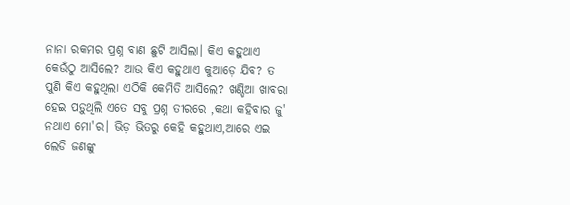ନାନା ରକମର ପ୍ରଶ୍ନ ବାଣ ଛୁଟି ଆସିଲା। କିଏ କହୁଥାଏ କେଉଁଠୁ ଆସିଲେ? ଆଉ କିଏ କହୁଥାଏ କୁଆଡ଼େ ଯିବ? ତ ପୁଣି କିଏ କହୁଥିଲା ଏଠିକି କେମିତି ଆସିଲେ? ଖଣ୍ଡିଆ ଖାବରା ହେଇ ପଡ଼ୁଥିଲି ଏତେ ସବୁ ପ୍ରଶ୍ନ ତୀରରେ ,କଥା କହିବାର ଜୁ' ନଥାଏ ମୋ'ର। ଭିଡ଼ ଭିତରୁ କେହି କହୁଥାଏ,ଆରେ ଏଇ ଲେଡି ଜଣଙ୍କୁ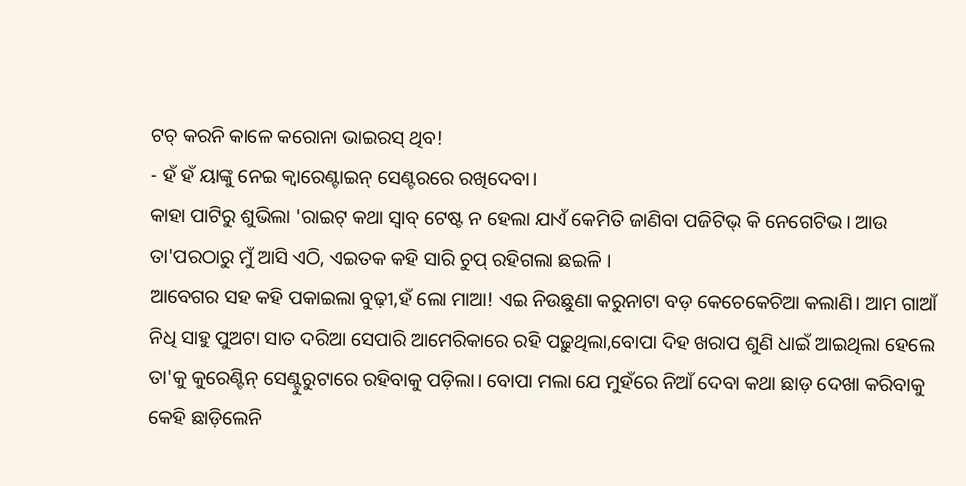ଟଚ୍ କରନି କାଳେ କରୋନା ଭାଇରସ୍ ଥିବ!
- ହଁ ହଁ ୟାଙ୍କୁ ନେଇ କ୍ବାରେଣ୍ଟାଇନ୍ ସେଣ୍ଟରରେ ରଖିଦେବା।
କାହା ପାଟିରୁ ଶୁଭିଲା 'ରାଇଟ୍ କଥା ସ୍ବାବ୍ ଟେଷ୍ଟ ନ ହେଲା ଯାଏଁ କେମିତି ଜାଣିବା ପଜିଟିଭ୍ କି ନେଗେଟିଭ। ଆଉ ତା'ପରଠାରୁ ମୁଁ ଆସି ଏଠି, ଏଇତକ କହି ସାରି ଚୁପ୍ ରହିଗଲା ଛଇଳି ।
ଆବେଗର ସହ କହି ପକାଇଲା ବୁଢ଼ୀ,ହଁ ଲୋ ମାଆ! ଏଇ ନିଉଛୁଣା କରୁନାଟା ବଡ଼ କେଚେକେଚିଆ କଲାଣି। ଆମ ଗାଆଁ ନିଧି ସାହୁ ପୁଅଟା ସାତ ଦରିଆ ସେପାରି ଆମେରିକାରେ ରହି ପଢ଼ୁଥିଲା,ବୋପା ଦିହ ଖରାପ ଶୁଣି ଧାଇଁ ଆଇଥିଲା ହେଲେ ତା'କୁ କୁରେଣ୍ଟିନ୍ ସେଣ୍ଟୁରୁଟାରେ ରହିବାକୁ ପଡ଼ିଲା। ବୋପା ମଲା ଯେ ମୁହଁରେ ନିଆଁ ଦେବା କଥା ଛାଡ଼ ଦେଖା କରିବାକୁ କେହି ଛାଡ଼ିଲେନି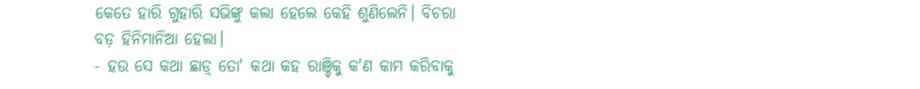କେତେ ହାରି ଗୁହାରି ସଭିଙ୍କୁ କଲା ହେଲେ କେହି ଶୁଣିଲେନି। ବିଚରା ବଡ଼ ହିନିମାନିଆ ହେଲା।
- ହଉ ସେ କଥା ଛାଡ଼୍ ତୋ' କଥା କହ ରାଞ୍ଚିକୁ କ'ଣ କାମ କରିବାକୁ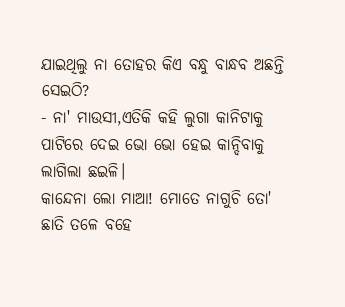ଯାଇଥିଲୁ ନା ତୋହର କିଏ ବନ୍ଧୁ ବାନ୍ଧବ ଅଛନ୍ତି ସେଇଠି?
- ନା' ମାଉସୀ,ଏତିକି କହି ଲୁଗା କାନିଟାକୁ ପାଟିରେ ଦେଇ ଭୋ ଭୋ ହେଇ କାନ୍ଦିବାକୁ ଲାଗିଲା ଛଇଳି।
କାନ୍ଦେନା ଲୋ ମାଆ! ମୋତେ ନାଗୁଚି ତୋ' ଛାତି ତଳେ ବହେ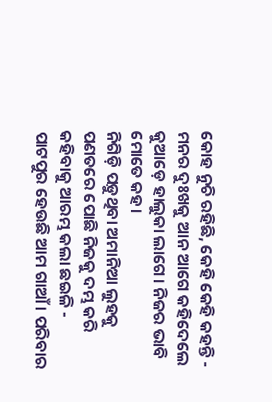କୋହ ନୁଚି ରହିଛି, କେହି କେହି କହନ୍ତି - ମନର ଦୁଃଖକୁ ଆନ ଆଗେ କହିଦେଲେ କୁଆଡ଼େ ହାଲୁକା ଲାଗେ। ନିଜର ଭାବି ମୋତେ କହ।
ନିଗିଡ଼ି ପଡ଼ୁଥିବା ଅମାନିଆ ଲୁହକୁ ପଣତରେ ପୋଛି ନିଜକୁ ଦମ୍ଭ କରି କହିବାକୁ ଆରମ୍ଭ କଲା ଛଇଳି -
ପାଟପୁର ହେଉଛି ଆମ ଗାଆଁ। ପରିବାର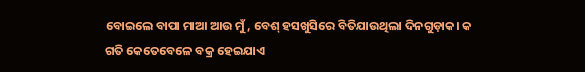ବୋଇଲେ ବାପା ମାଆ ଆଉ ମୁଁ, ବେଶ୍ ହସଖୁସିରେ ବିତିଯାଉଥିଲା ଦିନଗୁଡ଼ାକ। କ
ଗତି କେତେବେଳେ ବକ୍ର ହେଇଯାଏ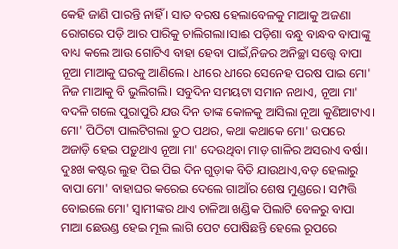କେହି ଜାଣି ପାରନ୍ତି ନାହିଁ । ସାତ ବରଷ ହେଲାବେଳକୁ ମାଆକୁ ଅଜଣା ରୋଗରେ ପଡ଼ି ଆର ପାରିକୁ ଚାଲିଗଲା।ସାଈ ପଡ଼ିଶା ବନ୍ଧୁ ବାନ୍ଧବ ବାପାଙ୍କୁ ବାଧ୍ୟ କଲେ ଆଉ ଗୋଟିଏ ବାହା ହେବା ପାଇଁ,ନିଜର ଅନିଚ୍ଛା ସତ୍ତ୍ବେ ବାପା ନୂଆ ମାଆକୁ ଘରକୁ ଆଣିଲେ। ଧୀରେ ଧୀରେ ସେନେହ ପରଷ ପାଇ ମୋ' ନିଜ ମାଆକୁ ବି ଭୁଲିଗଲି। ସବୁଦିନ ସମୟଟା ସମାନ ନଥାଏ, ନୂଆ ମା' ବଦଳି ଗଲେ ପୁରାପୁରି ଯଉ ଦିନ ତାଙ୍କ କୋଳକୁ ଆସିଲା ନୂଆ କୁଣିଆଟାଏ। ମୋ' ପିଠିଟା ପାଲଟିଗଲା ତୁଠ ପଥର, କଥା କଥାକେ ମୋ' ଉପରେ ଅଜାଡ଼ି ହେଇ ପଡ଼ୁଥାଏ ନୂଆ ମା' ଦେଉଥିବା ମାଡ଼ ଗାଳିର ଅସରାଏ ବର୍ଷା। ଦୁଃଖ କଷ୍ଟର ଲୁହ ପିଇ ପିଇ ଦିନ ଗୁଡ଼ାକ ବିତି ଯାଉଥାଏ,ବଡ଼ ହେଲାରୁ ବାପା ମୋ' ବାହାଘର କରେଇ ଦେଲେ ଗାଆଁର ଶେଷ ମୁଣ୍ଡରେ। ସମ୍ପତ୍ତି ବୋଇଲେ ମୋ' ସ୍ୱାମୀଙ୍କର ଥାଏ ଚାଳିଆ ଖଣ୍ଡିକ ପିଲାଟି ବେଳରୁ ବାପା ମାଆ ଛେଉଣ୍ଡ ହେଇ ମୂଲ ଲାଗି ପେଟ ପୋଷିଛନ୍ତି ହେଲେ ରୂପରେ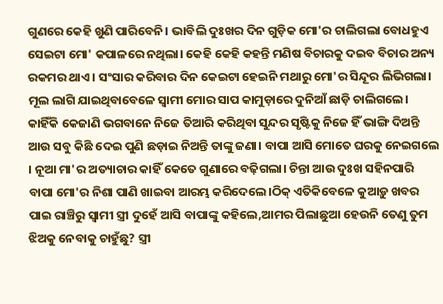ଗୁଣରେ କେହି ଖୁଣି ପାରିବେନି। ଭାବିଲି ଦୁଃଖର ଦିନ ଗୁଡ଼ିକ ମୋ'ର ଚାଲିଗଲା ବୋଧହୁଏ ସେଇଟା ମୋ' କପାଳରେ ନଥିଲା। କେହି କେହି କହନ୍ତି ମଣିଷ ବିଚାରକୁ ଦଇବ ବିଚାର ଅନ୍ୟ ରକମର ଥାଏ। ସଂସାର କରିବାର ଦିନ କେଇଟା ହେଇନି ମଥାରୁ ମୋ'ର ସିନ୍ଦୂର ଲିଭିଗଲା। ମୂଲ ଲାଗି ଯାଇଥିବାବେଳେ ସ୍ବାମୀ ମୋର ସାପ କାମୁଡ଼ାରେ ଦୁନିଆଁ ଛାଡ଼ି ଚାଲିଗଲେ। କାହିଁକି କେଜାଣି ଭଗବାନେ ନିଜେ ତିଆରି କରିଥିବା ସୁନ୍ଦର ସୃଷ୍ଟିକୁ ନିଜେ ହିଁ ଭାଙ୍ଗି ଦିଅନ୍ତି ଆଉ ସବୁ କିଛି ଦେଇ ପୁଣି ଛଡ଼ାଇ ନିଅନ୍ତି ତାଙ୍କୁ ଜଣା। ବାପା ଆସି ମୋତେ ଘରକୁ ନେଇଗଲେ । ନୂଆ ମା'ର ଅତ୍ୟାଚାର କାହିଁ କେତେ ଗୁଣାରେ ବଢ଼ିଗଲା। ଚିନ୍ତା ଆଉ ଦୁଃଖ ସହିନପାରି ବାପା ମୋ'ର ନିଶା ପାଣି ଖାଇବା ଆରମ୍ଭ କରିଦେଲେ।ଠିକ୍ ଏତିକିବେଳେ କୁଆଡ଼ୁ ଖବର ପାଇ ରାଞ୍ଚିରୁ ସ୍ବାମୀ ସ୍ତ୍ରୀ ଦୁହେଁ ଆସି ବାପାଙ୍କୁ କହିଲେ,ଆମର ପିଲାଛୁଆ ହେଉନି ତେଣୁ ତୁମ ଝିଅକୁ ନେବାକୁ ଚାହୁଁଛୁ? ସ୍ତ୍ରୀ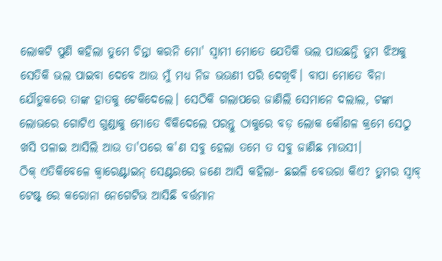ଲୋକଟି ପୁଣି କହିଲା ତୁମେ ଚିନ୍ତା କରନି ମୋ' ସ୍ୱାମୀ ମୋତେ ଯେତିକି ଭଲ ପାଉଛନ୍ତି ତୁମ ଝିଅକୁ ସେତିକି ଭଲ ପାଇବା ଦେବେ ଆଉ ମୁଁ ମଧ୍ୟ ନିଜ ଭଉଣୀ ପରି ଦେଖିବି। ବାପା ମୋତେ ବିନା ଯୌତୁକରେ ତାଙ୍କ ହାତକୁ ଟେକିଦେଲେ। ସେଠିକି ଗଲାପରେ ଜାଣିଲି ସେମାନେ ଦଲାଲ, ଟଙ୍କା ଲୋଭରେ ଗୋଟିଏ ଗୁଣ୍ଡାକୁ ମୋତେ ବିକିଦେଲେ ପରନ୍ତୁ ଠାକୁରେ ବଡ଼ ଲୋକ କୌଶଳ କ୍ରମେ ସେଠୁ ଖସି ପଳାଇ ଆସିଲି ଆଉ ତା'ପରେ କ'ଣ ସବୁ ହେଲା ତମେ ତ ସବୁ ଜାଣିଛ ମାଉସୀ।
ଠିକ୍ ଏତିକିବେଳେ କ୍ବାରେଣ୍ଟାଇନ୍ ସେଣ୍ଟରରେ ଜଣେ ଆସି କହିଲା- ଛଇଳି ବେଉରା କିଏ? ତୁମର ସ୍ବାବ୍ ଟେଷ୍ଟ୍ ରେ କରୋନା ନେଗେଟିଭ ଆସିଛି ବର୍ତ୍ତମାନ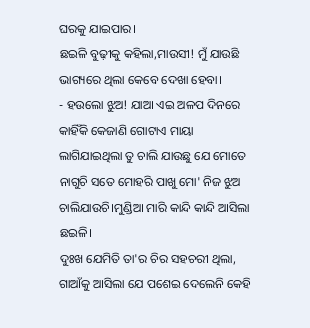ଘରକୁ ଯାଇପାର।
ଛଇଳି ବୁଢ଼ୀକୁ କହିଲା,ମାଉସୀ! ମୁଁ ଯାଉଛି ଭାଗ୍ୟରେ ଥିଲା କେବେ ଦେଖା ହେବା।
- ହଉଲୋ ଝୁଅ! ଯାଆ ଏଇ ଅଳପ ଦିନରେ କାହିଁକି କେଜାଣି ଗୋଟାଏ ମାୟା ଲାଗିଯାଇଥିଲା ତୁ ଚାଲି ଯାଉଛୁ ଯେ ମୋତେ ନାଗୁଚି ସତେ ମୋହରି ପାଖୁ ମୋ' ନିଜ ଝୁଅ ଚାଲିଯାଉଚି।ମୁଣ୍ଡିଆ ମାରି କାନ୍ଦି କାନ୍ଦି ଆସିଲା ଛଇଳି।
ଦୁଃଖ ଯେମିତି ତା'ର ଚିର ସହଚରୀ ଥିଲା, ଗାଆଁକୁ ଆସିଲା ଯେ ପଶେଇ ଦେଲେନି କେହି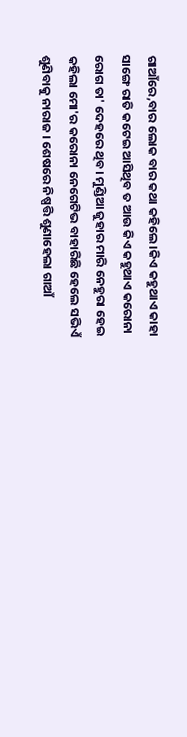ଗାଆଁରେ,ବାର ଲୋକ ବାର କଥା କହିଲେ।କିଏ କହୁଥାଏ କାହା ସାଙ୍ଗେ ରାତି କଟେଇ ଆସିଥିବ ତ ଆଉ କିଏ କହୁଥାଏ କରୋନା ରୋଗ ତା' ଦେହରେ ଥିବ। ମୁଣ୍ଡିଆ ଜୁହାର ମାରି ନେହୁରା ହେଇ କହିଲା ମୋ'ର କରୋନା ନେଗେଟିଭ ବାହାରିଛି ହେଲେ ସଭିଏଁ ଶୁଣିବାକୁ ନାରାଜ । ଶେଷରେ ନିଷ୍ପତ୍ତି ଶୁଣାହେଲା ଗାଆଁ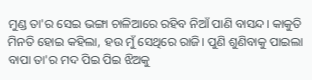ମୁଣ୍ଡ ତା'ର ସେଇ ଭଙ୍ଗା ଚାଳିଆରେ ରହିବ ନିଆଁ ପାଣି ବାସନ୍ଦ। କାକୁତି ମିନତି ହୋଇ କହିଲା, ହଉ ମୁଁ ସେଥିରେ ରାଜି। ପୁଣି ଶୁଣିବାକୁ ପାଇଲା ବାପା ତା'ର ମଦ ପିଇ ପିଇ ଝିଅକୁ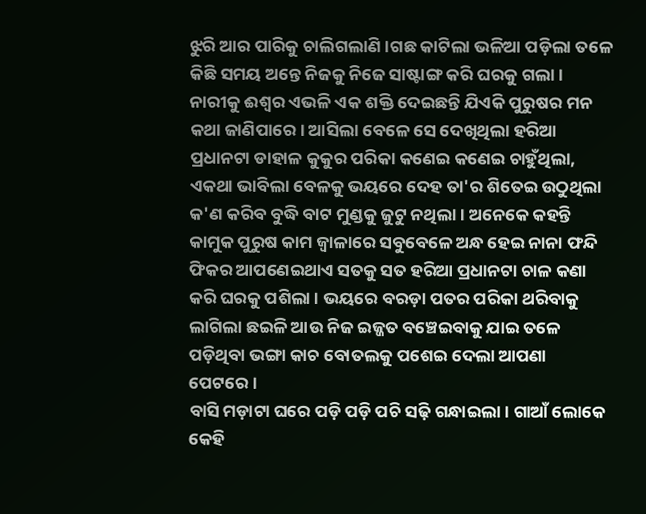ଝୁରି ଆର ପାରିକୁ ଚାଲିଗଲାଣି।ଗଛ କାଟିଲା ଭଳିଆ ପଡ଼ିଲା ତଳେ କିଛି ସମୟ ଅନ୍ତେ ନିଜକୁ ନିଜେ ସାଷ୍ଟାଙ୍ଗ କରି ଘରକୁ ଗଲା।
ନାରୀକୁ ଈଶ୍ୱର ଏଭଳି ଏକ ଶକ୍ତି ଦେଇଛନ୍ତି ଯିଏକି ପୁରୁଷର ମନ କଥା ଜାଣିପାରେ। ଆସିଲା ବେଳେ ସେ ଦେଖିଥିଲା ହରିଆ ପ୍ରଧାନଟା ଡାହାଳ କୁକୁର ପରିକା କଣେଇ କଣେଇ ଚାହୁଁଥିଲା, ଏକଥା ଭାବିଲା ବେଳକୁ ଭୟରେ ଦେହ ତା'ର ଶିତେଇ ଉଠୁଥିଲା କ'ଣ କରିବ ବୁଦ୍ଧି ବାଟ ମୁଣ୍ଡକୁ ଜୁଟୁ ନଥିଲା। ଅନେକେ କହନ୍ତି କାମୁକ ପୁରୁଷ କାମ ଜ୍ୱାଳାରେ ସବୁବେଳେ ଅନ୍ଧ ହେଇ ନାନା ଫନ୍ଦି ଫିକର ଆପଣେଇଥାଏ ସତକୁ ସତ ହରିଆ ପ୍ରଧାନଟା ଚାଳ କଣା କରି ଘରକୁ ପଶିଲା । ଭୟରେ ବରଡ଼ା ପତର ପରିକା ଥରିବାକୁ ଲାଗିଲା ଛଇଳି ଆଉ ନିଜ ଇଜ୍ଜତ ବଞ୍ଚେଇବାକୁ ଯାଇ ତଳେ ପଡ଼ିଥିବା ଭଙ୍ଗା କାଚ ବୋତଲକୁ ପଶେଇ ଦେଲା ଆପଣା ପେଟରେ।
ବାସି ମଡ଼ାଟା ଘରେ ପଡ଼ି ପଡ଼ି ପଚି ସଢ଼ି ଗନ୍ଧାଇଲା। ଗାଆଁ ଲୋକେ କେହି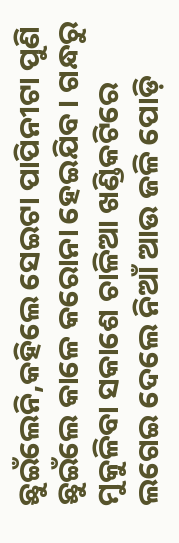ଛୁଇଁଲେନି,କହିଲେ ସେଇଟା ପାପିନୀଟା ପୁଣି ଛୁଇଁଲେ କାଳେ କରୋନା ହେଇଯିବ। ଗନ୍ଧରୁ ମୁକୁଳିବା ସକାଶେ ଚାଳିଆ ଖଣ୍ଡିକଟିରେ ଲଗେଇ ଦେଲେ ନିଆଁ ଆଉ ଜଳି ପୋଡ଼ି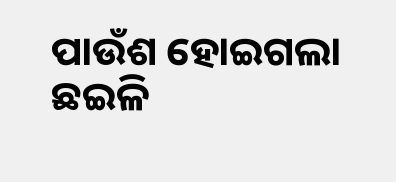ପାଉଁଶ ହୋଇଗଲା ଛଇଳି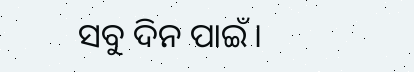ସବୁ ଦିନ ପାଇଁ।